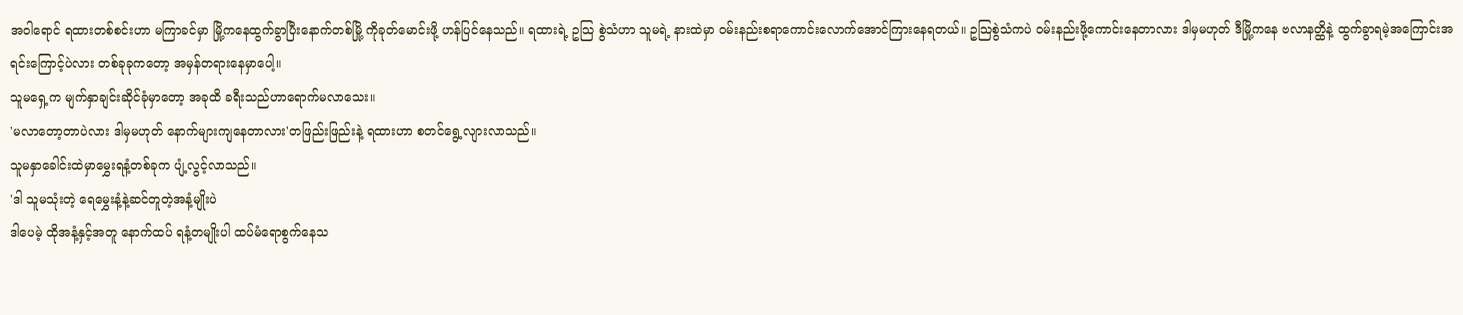အဝါရောင် ရထားတစ်စင်းဟာ မကြာခင်မှာ မြို့ကနေထွက်ခွာပြီးနောက်တစ်မြို့ ကိုခုတ်မောင်းဖို့ ဟန်ပြင်နေသည်။ ရထားရဲ့ ဥသြ စွဲသံဟာ သူမရဲ့ နားထဲမှာ ဝမ်းနည်းစရာကောင်းလောက်အောင်ကြားနေရတယ်။ ဥသြစွဲသံကပဲ ဝမ်းနည်းဖို့ကောင်းနေတာလား ဒါမှမဟုတ် ဒီမြို့ကနေ ဗလာနတ္ထိနဲ့ ထွက်ခွာရမဲ့အကြောင်းအရင်းကြောင့်ပဲလား တစ်ခုခုကတော့ အမှန်တရားနေမှာပေါ့။
သူမရှေ့က မျက်နှာချင်းဆိုင်ခုံမှာတော့ အခုထိ ခရီးသည်ဟာရောက်မလာသေး။
'မလာတော့တာပဲလား ဒါမှမဟုတ် နောက်များကျနေတာလား'တဖြည်းဖြည်းနဲ့ ရထားဟာ စတင်ရွေ့လျားလာသည်။
သူမနှာခေါင်းထဲမှာမွှေးရနံ့တစ်ခုက ပျံ့လွင့်လာသည်။
'ဒါ သူမသုံးတဲ့ ရေမွှေးနံ့နဲ့ဆင်တူတဲ့အနံ့မျိုးပဲ
ဒါပေမဲ့ ထိုအနံ့နှင့်အတူ နောက်ထပ် ရနံ့တမျိုးပါ ထပ်မံရောစွက်နေသ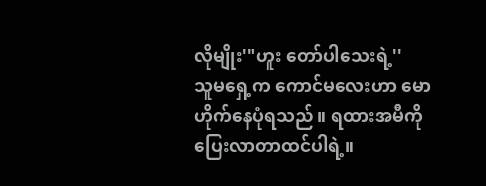လိုမျိုး'"ဟူး တော်ပါသေးရဲ့''
သူမရှေ့က ကောင်မလေးဟာ မောဟိုက်နေပုံရသည်။ ရထားအမီကို ပြေးလာတာထင်ပါရဲ့။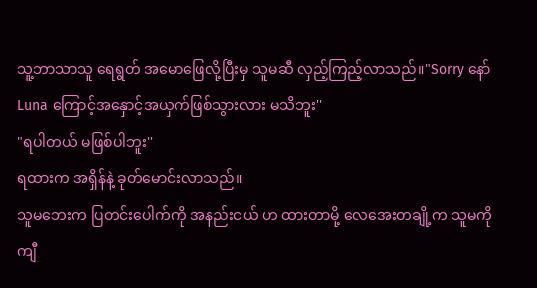သူ့ဘာသာသူ ရေရွတ် အမောဖြေလို့ပြီးမှ သူမဆီ လှည့်ကြည့်လာသည်။"Sorry နော် Luna ကြောင့်အနှောင့်အယှက်ဖြစ်သွားလား မသိဘူး''
"ရပါတယ် မဖြစ်ပါဘူး''
ရထားက အရှိန်နဲ့ ခုတ်မောင်းလာသည်။
သူမဘေးက ပြတင်းပေါက်ကို အနည်းငယ် ဟ ထားတာမို့ လေအေးတချို့က သူမကို ကျီ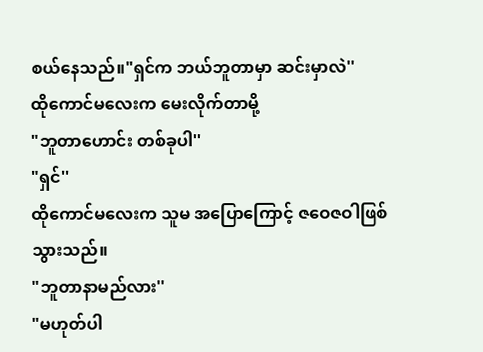စယ်နေသည်။"ရှင်က ဘယ်ဘူတာမှာ ဆင်းမှာလဲ''
ထိုကောင်မလေးက မေးလိုက်တာမို့
"ဘူတာဟောင်း တစ်ခုပါ''
"ရှင်''
ထိုကောင်မလေးက သူမ အပြောကြောင့် ဇဝေဇဝါဖြစ်သွားသည်။
"ဘူတာနာမည်လား''
"မဟုတ်ပါ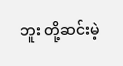ဘူး တို့ဆင်းမဲ့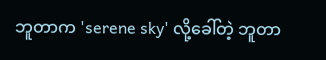ဘူတာက 'serene sky' လို့ခေါ်တဲ့ ဘူတာ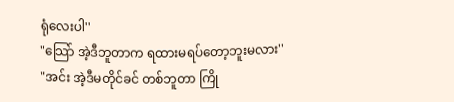ရုံလေးပါ''
"သြော် အဲ့ဒီဘူတာက ရထားမရပ်တော့ဘူးမလား''
"အင်း အဲ့ဒီမတိုင်ခင် တစ်ဘူတာ ကြို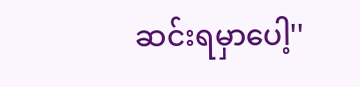ဆင်းရမှာပေါ့''